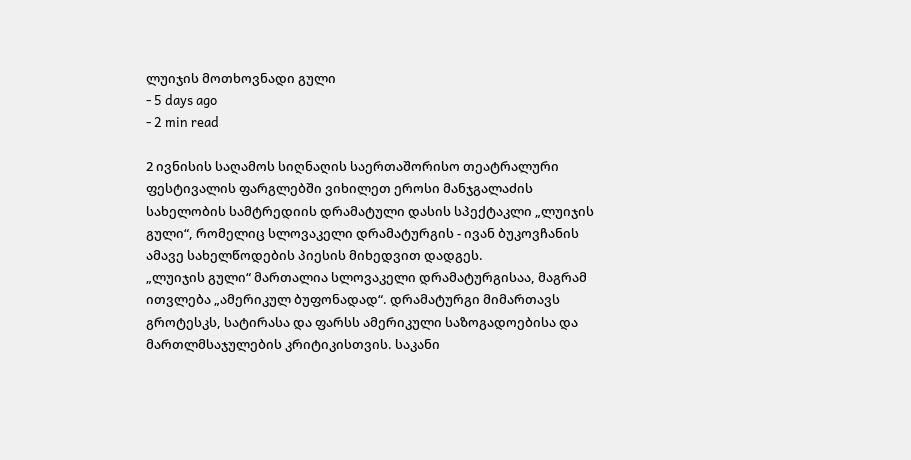ლუიჯის მოთხოვნადი გული
- 5 days ago
- 2 min read

2 ივნისის საღამოს სიღნაღის საერთაშორისო თეატრალური ფესტივალის ფარგლებში ვიხილეთ ეროსი მანჯგალაძის სახელობის სამტრედიის დრამატული დასის სპექტაკლი „ლუიჯის გული“, რომელიც სლოვაკელი დრამატურგის - ივან ბუკოვჩანის ამავე სახელწოდების პიესის მიხედვით დადგეს.
„ლუიჯის გული“ მართალია სლოვაკელი დრამატურგისაა, მაგრამ ითვლება „ამერიკულ ბუფონადად“. დრამატურგი მიმართავს გროტესკს, სატირასა და ფარსს ამერიკული საზოგადოებისა და მართლმსაჯულების კრიტიკისთვის. საკანი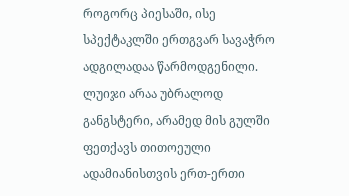როგორც პიესაში, ისე სპექტაკლში ერთგვარ სავაჭრო ადგილადაა წარმოდგენილი.
ლუიჯი არაა უბრალოდ განგსტერი, არამედ მის გულში ფეთქავს თითოეული ადამიანისთვის ერთ-ერთი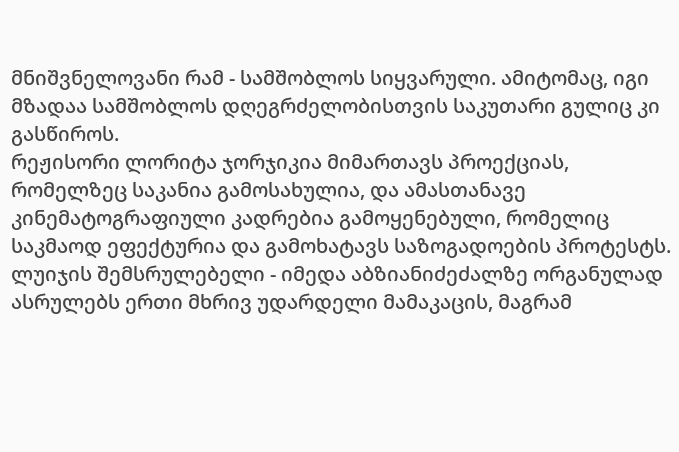მნიშვნელოვანი რამ - სამშობლოს სიყვარული. ამიტომაც, იგი მზადაა სამშობლოს დღეგრძელობისთვის საკუთარი გულიც კი გასწიროს.
რეჟისორი ლორიტა ჯორჯიკია მიმართავს პროექციას, რომელზეც საკანია გამოსახულია, და ამასთანავე კინემატოგრაფიული კადრებია გამოყენებული, რომელიც საკმაოდ ეფექტურია და გამოხატავს საზოგადოების პროტესტს.
ლუიჯის შემსრულებელი - იმედა აბზიანიძეძალზე ორგანულად ასრულებს ერთი მხრივ უდარდელი მამაკაცის, მაგრამ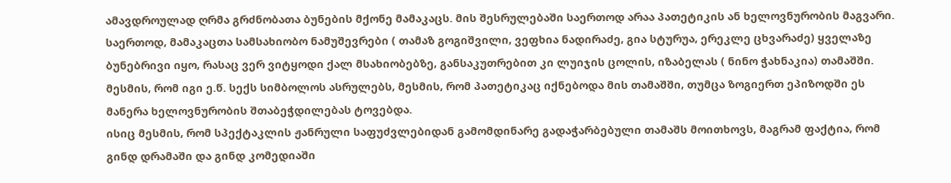ამავდროულად ღრმა გრძნობათა ბუნების მქონე მამაკაცს. მის შესრულებაში საერთოდ არაა პათეტიკის ან ხელოვნურობის მაგვარი. საერთოდ, მამაკაცთა სამსახიობო ნამუშევრები ( თამაზ გოგიშვილი, ვეფხია ნადირაძე, გია სტურუა, ერეკლე ცხვარაძე) ყველაზე ბუნებრივი იყო, რასაც ვერ ვიტყოდი ქალ მსახიობებზე, განსაკუთრებით კი ლუიჯის ცოლის, იზაბელას ( ნინო ჭახნაკია) თამაშში. მესმის, რომ იგი ე.წ. სექს სიმბოლოს ასრულებს, მესმის, რომ პათეტიკაც იქნებოდა მის თამაშში, თუმცა ზოგიერთ ეპიზოდში ეს მანერა ხელოვნურობის შთაბეჭდილებას ტოვებდა.
ისიც მესმის, რომ სპექტაკლის ჟანრული საფუძვლებიდან გამომდინარე გადაჭარბებული თამაშს მოითხოვს, მაგრამ ფაქტია, რომ გინდ დრამაში და გინდ კომედიაში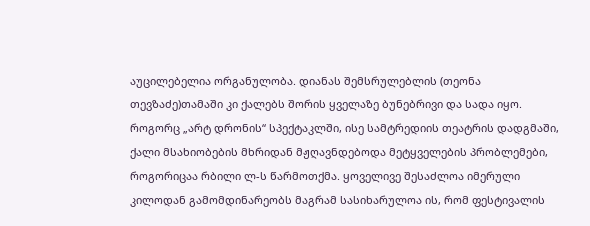აუცილებელია ორგანულობა. დიანას შემსრულებლის (თეონა თევზაძე)თამაში კი ქალებს შორის ყველაზე ბუნებრივი და სადა იყო.
როგორც „არტ დრონის“ სპექტაკლში, ისე სამტრედიის თეატრის დადგმაში, ქალი მსახიობების მხრიდან მჟღავნდებოდა მეტყველების პრობლემები, როგორიცაა რბილი ლ-ს წარმოთქმა. ყოველივე შესაძლოა იმერული კილოდან გამომდინარეობს მაგრამ სასიხარულოა ის, რომ ფესტივალის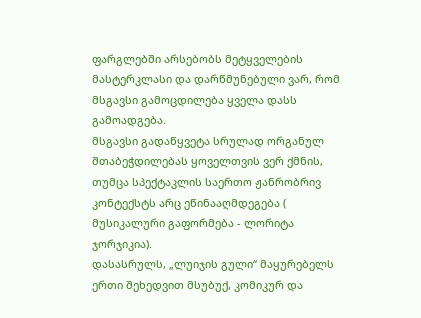ფარგლებში არსებობს მეტყველების მასტერკლასი და დარწმუნებული ვარ, რომ მსგავსი გამოცდილება ყველა დასს გამოადგება.
მსგავსი გადაწყვეტა სრულად ორგანულ შთაბეჭდილებას ყოველთვის ვერ ქმნის, თუმცა სპექტაკლის საერთო ჟანრობრივ კონტექსტს არც ეწინააღმდეგება ( მუსიკალური გაფორმება - ლორიტა ჯორჯიკია).
დასასრულს, „ლუიჯის გული“ მაყურებელს ერთი შეხედვით მსუბუქ, კომიკურ და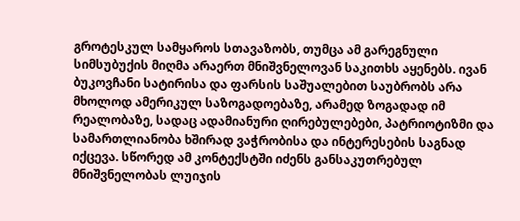გროტესკულ სამყაროს სთავაზობს, თუმცა ამ გარეგნული სიმსუბუქის მიღმა არაერთ მნიშვნელოვან საკითხს აყენებს. ივან ბუკოვჩანი სატირისა და ფარსის საშუალებით საუბრობს არა მხოლოდ ამერიკულ საზოგადოებაზე, არამედ ზოგადად იმ რეალობაზე, სადაც ადამიანური ღირებულებები, პატრიოტიზმი და სამართლიანობა ხშირად ვაჭრობისა და ინტერესების საგნად იქცევა. სწორედ ამ კონტექსტში იძენს განსაკუთრებულ მნიშვნელობას ლუიჯის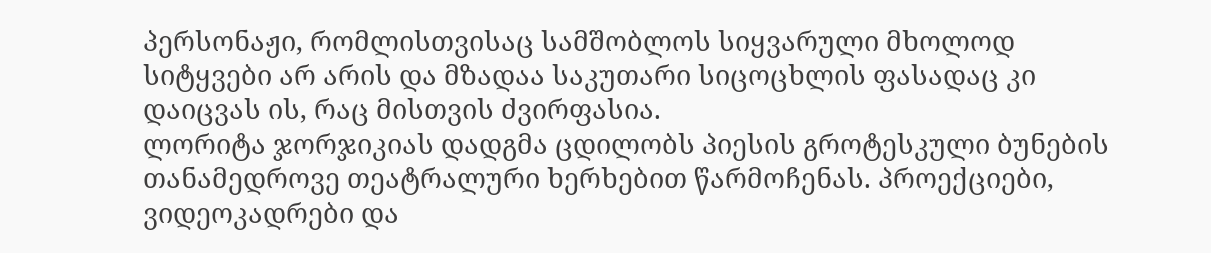პერსონაჟი, რომლისთვისაც სამშობლოს სიყვარული მხოლოდ სიტყვები არ არის და მზადაა საკუთარი სიცოცხლის ფასადაც კი დაიცვას ის, რაც მისთვის ძვირფასია.
ლორიტა ჯორჯიკიას დადგმა ცდილობს პიესის გროტესკული ბუნების თანამედროვე თეატრალური ხერხებით წარმოჩენას. პროექციები, ვიდეოკადრები და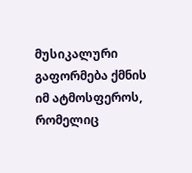მუსიკალური გაფორმება ქმნის იმ ატმოსფეროს, რომელიც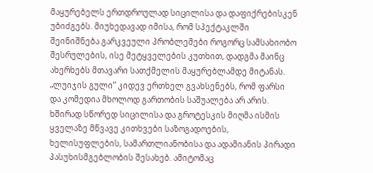მაყურებელს ერთდროულად სიცილისა და დაფიქრებისკენ უბიძგებს. მიუხედავად იმისა, რომ სპექტაკლში შეინიშნება გარკვეული პრობლემები როგორც სამსახიობო შესრულების, ისე მეტყველების კუთხით, დადგმა მაინც ახერხებს მთავარი სათქმელის მაყურებლამდე მიტანას.
„ლუიჯის გული“ კიდევ ერთხელ გვახსენებს, რომ ფარსი და კომედია მხოლოდ გართობის საშუალება არ არის. ხშირად სწორედ სიცილისა და გროტესკის მიღმა ისმის ყველაზე მწვავე კითხვები საზოგადოების, ხელისუფლების, სამართლიანობისა და ადამიანის პირადი პასუხისმგებლობის შესახებ. ამიტომაც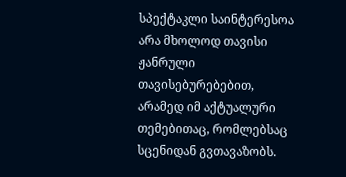სპექტაკლი საინტერესოა არა მხოლოდ თავისი ჟანრული თავისებურებებით, არამედ იმ აქტუალური თემებითაც, რომლებსაც სცენიდან გვთავაზობს.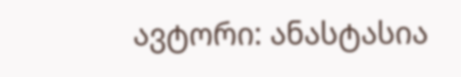ავტორი: ანასტასია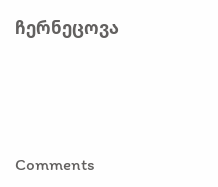ჩერნეცოვა





Comments